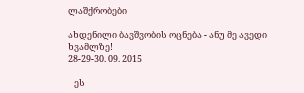ლაშქრობები

ახდენილი ბავშვობის ოცნება - ანუ მე ავედი ხვამლზე!
28-29-30. 09. 2015

   ეს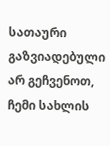სათაური გაზვიადებული არ გეჩვენოთ, ჩემი სახლის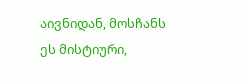აივნიდან, მოსჩანს ეს მისტიური,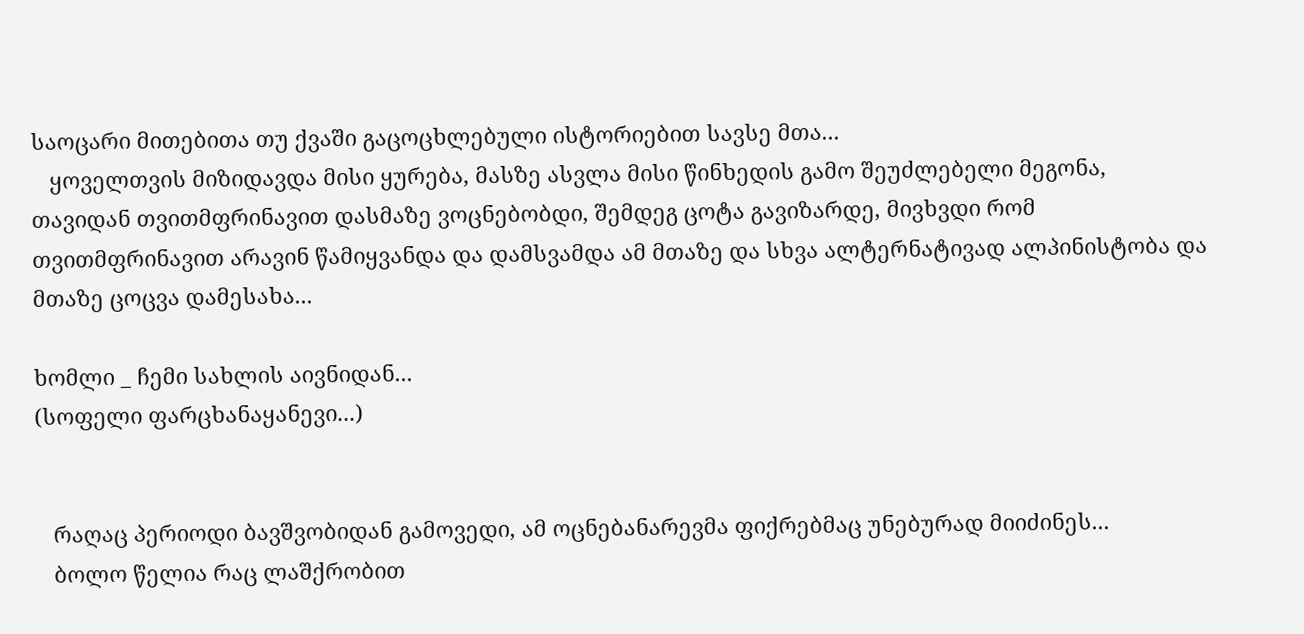საოცარი მითებითა თუ ქვაში გაცოცხლებული ისტორიებით სავსე მთა...
   ყოველთვის მიზიდავდა მისი ყურება, მასზე ასვლა მისი წინხედის გამო შეუძლებელი მეგონა, თავიდან თვითმფრინავით დასმაზე ვოცნებობდი, შემდეგ ცოტა გავიზარდე, მივხვდი რომ თვითმფრინავით არავინ წამიყვანდა და დამსვამდა ამ მთაზე და სხვა ალტერნატივად ალპინისტობა და მთაზე ცოცვა დამესახა...

ხომლი _ ჩემი სახლის აივნიდან...
(სოფელი ფარცხანაყანევი...)


   რაღაც პერიოდი ბავშვობიდან გამოვედი, ამ ოცნებანარევმა ფიქრებმაც უნებურად მიიძინეს...
   ბოლო წელია რაც ლაშქრობით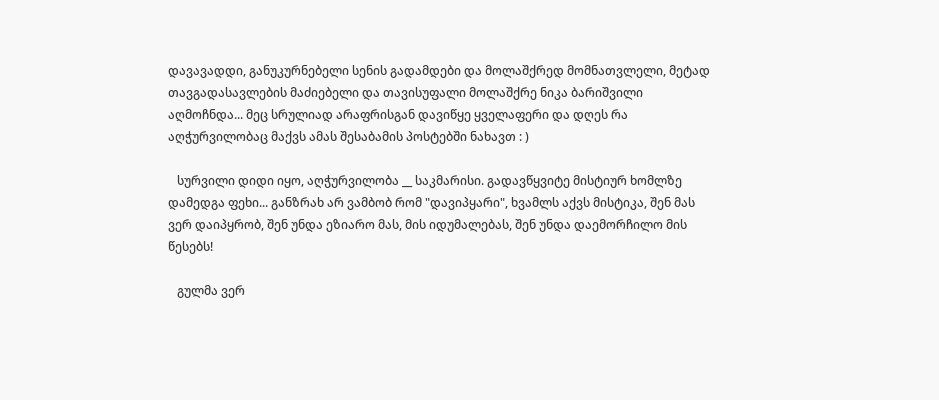დავავადდი, განუკურნებელი სენის გადამდები და მოლაშქრედ მომნათვლელი, მეტად თავგადასავლების მაძიებელი და თავისუფალი მოლაშქრე ნიკა ბარიშვილი აღმოჩნდა... მეც სრულიად არაფრისგან დავიწყე ყველაფერი და დღეს რა აღჭურვილობაც მაქვს ამას შესაბამის პოსტებში ნახავთ : )

   სურვილი დიდი იყო, აღჭურვილობა __ საკმარისი. გადავწყვიტე მისტიურ ხომლზე დამედგა ფეხი... განზრახ არ ვამბობ რომ "დავიპყარი", ხვამლს აქვს მისტიკა, შენ მას ვერ დაიპყრობ, შენ უნდა ეზიარო მას, მის იდუმალებას, შენ უნდა დაემორჩილო მის წესებს!

   გულმა ვერ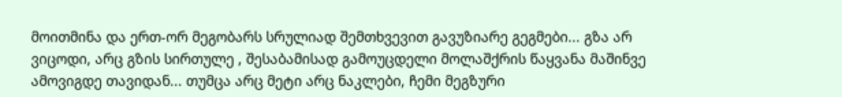მოითმინა და ერთ-ორ მეგობარს სრულიად შემთხვევით გავუზიარე გეგმები... გზა არ ვიცოდი, არც გზის სირთულე , შესაბამისად გამოუცდელი მოლაშქრის წაყვანა მაშინვე ამოვიგდე თავიდან... თუმცა არც მეტი არც ნაკლები, ჩემი მეგზური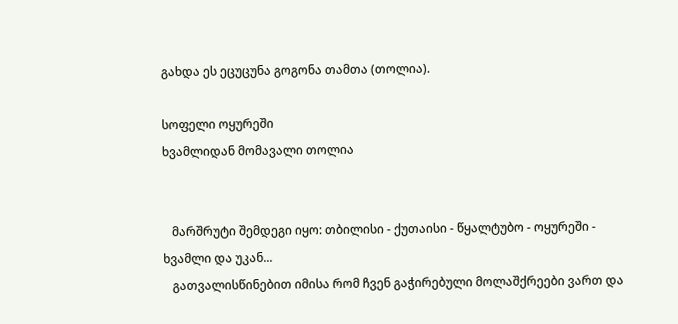გახდა ეს ეცუცუნა გოგონა თამთა (თოლია).

სოფელი ოყურეში
ხვამლიდან მომავალი თოლია


   მარშრუტი შემდეგი იყო: თბილისი - ქუთაისი - წყალტუბო - ოყურეში - ხვამლი და უკან...
   გათვალისწინებით იმისა რომ ჩვენ გაჭირებული მოლაშქრეები ვართ და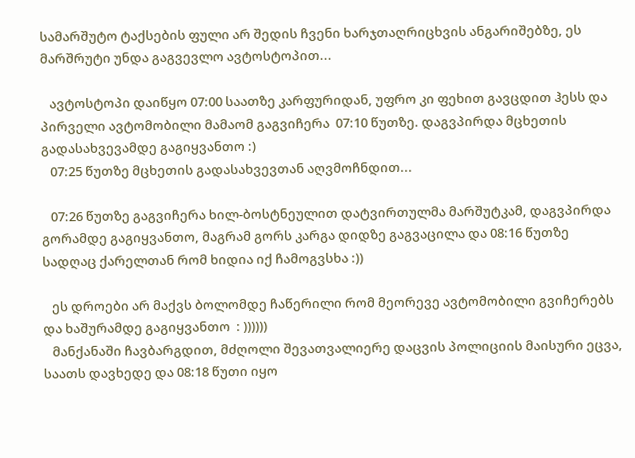სამარშუტო ტაქსების ფული არ შედის ჩვენი ხარჯთაღრიცხვის ანგარიშებზე, ეს მარშრუტი უნდა გაგვევლო ავტოსტოპით...

   ავტოსტოპი დაიწყო 07:00 საათზე კარფურიდან, უფრო კი ფეხით გავცდით ჰესს და პირველი ავტომობილი მამაომ გაგვიჩერა  07:10 წუთზე. დაგვპირდა მცხეთის გადასახვევამდე გაგიყვანთო :)
   07:25 წუთზე მცხეთის გადასახვევთან აღვმოჩნდით...

   07:26 წუთზე გაგვიჩერა ხილ-ბოსტნეულით დატვირთულმა მარშუტკამ, დაგვპირდა გორამდე გაგიყვანთო, მაგრამ გორს კარგა დიდზე გაგვაცილა და 08:16 წუთზე სადღაც ქარელთან რომ ხიდია იქ ჩამოგვსხა :))

   ეს დროები არ მაქვს ბოლომდე ჩაწერილი რომ მეორევე ავტომობილი გვიჩერებს და ხაშურამდე გაგიყვანთო  : ))))))
   მანქანაში ჩავბარგდით, მძღოლი შევათვალიერე დაცვის პოლიციის მაისური ეცვა, საათს დავხედე და 08:18 წუთი იყო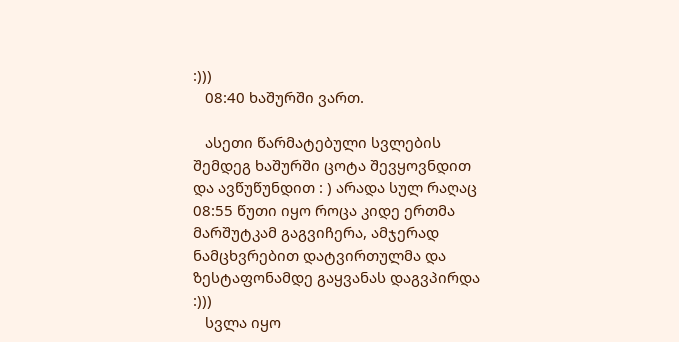:)))
   08:40 ხაშურში ვართ.

   ასეთი წარმატებული სვლების შემდეგ ხაშურში ცოტა შევყოვნდით და ავწუწუნდით : ) არადა სულ რაღაც 08:55 წუთი იყო როცა კიდე ერთმა მარშუტკამ გაგვიჩერა, ამჯერად ნამცხვრებით დატვირთულმა და ზესტაფონამდე გაყვანას დაგვპირდა :)))
   სვლა იყო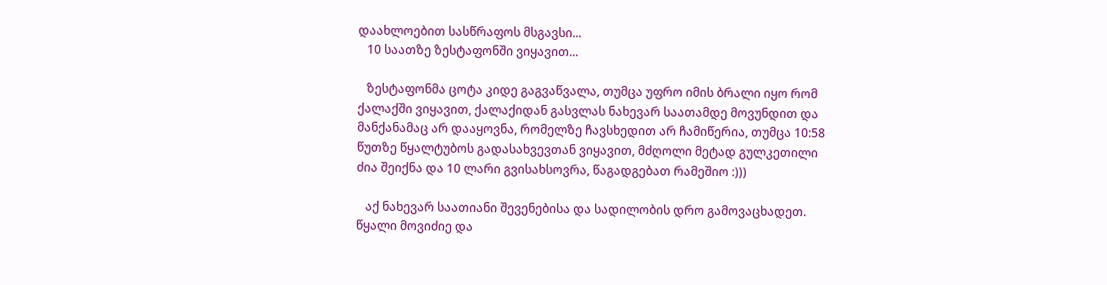დაახლოებით სასწრაფოს მსგავსი...
   10 საათზე ზესტაფონში ვიყავით...

   ზესტაფონმა ცოტა კიდე გაგვაწვალა, თუმცა უფრო იმის ბრალი იყო რომ ქალაქში ვიყავით, ქალაქიდან გასვლას ნახევარ საათამდე მოვუნდით და მანქანამაც არ დააყოვნა, რომელზე ჩავსხედით არ ჩამიწერია, თუმცა 10:58 წუთზე წყალტუბოს გადასახვევთან ვიყავით, მძღოლი მეტად გულკეთილი ძია შეიქნა და 10 ლარი გვისახსოვრა, წაგადგებათ რამეშიო :)))

   აქ ნახევარ საათიანი შევენებისა და სადილობის დრო გამოვაცხადეთ.
წყალი მოვიძიე და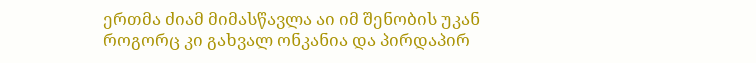ერთმა ძიამ მიმასწავლა აი იმ შენობის უკან როგორც კი გახვალ ონკანია და პირდაპირ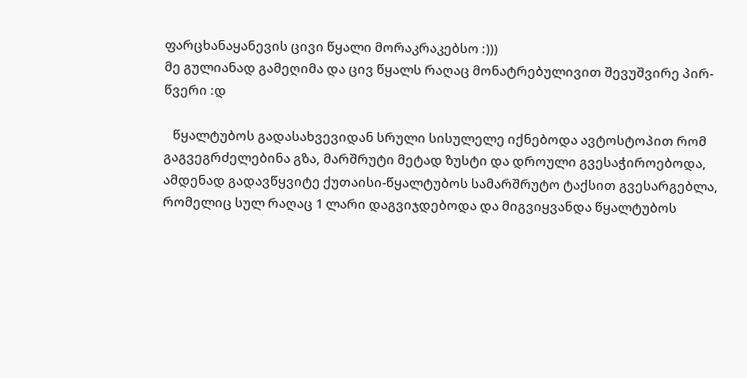ფარცხანაყანევის ცივი წყალი მორაკრაკებსო :)))
მე გულიანად გამეღიმა და ცივ წყალს რაღაც მონატრებულივით შევუშვირე პირ-წვერი :დ

   წყალტუბოს გადასახვევიდან სრული სისულელე იქნებოდა ავტოსტოპით რომ გაგვეგრძელებინა გზა, მარშრუტი მეტად ზუსტი და დროული გვესაჭიროებოდა, ამდენად გადავწყვიტე ქუთაისი-წყალტუბოს სამარშრუტო ტაქსით გვესარგებლა, რომელიც სულ რაღაც 1 ლარი დაგვიჯდებოდა და მიგვიყვანდა წყალტუბოს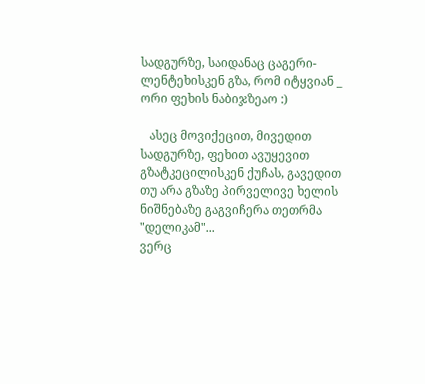სადგურზე, საიდანაც ცაგერი-ლენტეხისკენ გზა, რომ იტყვიან _ ორი ფეხის ნაბიჯზეაო :)

   ასეც მოვიქეცით, მივედით სადგურზე, ფეხით ავუყევით გზატკეცილისკენ ქუჩას, გავედით თუ არა გზაზე პირველივე ხელის ნიშნებაზე გაგვიჩერა თეთრმა "დელიკამ"...
ვერც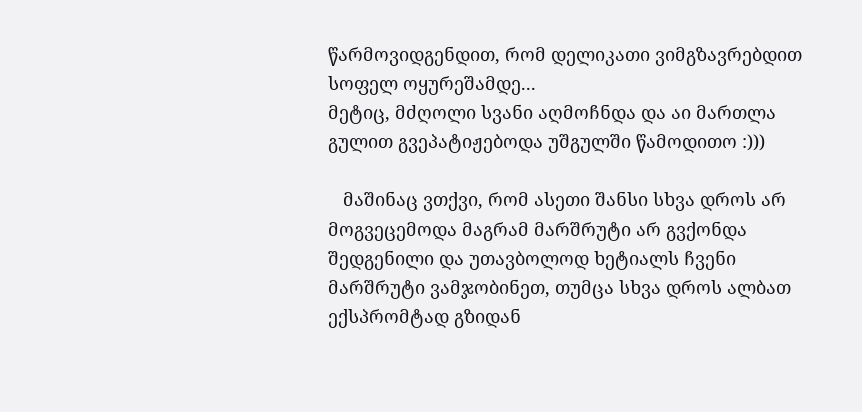წარმოვიდგენდით, რომ დელიკათი ვიმგზავრებდით სოფელ ოყურეშამდე...
მეტიც, მძღოლი სვანი აღმოჩნდა და აი მართლა გულით გვეპატიჟებოდა უშგულში წამოდითო :)))

   მაშინაც ვთქვი, რომ ასეთი შანსი სხვა დროს არ მოგვეცემოდა მაგრამ მარშრუტი არ გვქონდა შედგენილი და უთავბოლოდ ხეტიალს ჩვენი მარშრუტი ვამჯობინეთ, თუმცა სხვა დროს ალბათ ექსპრომტად გზიდან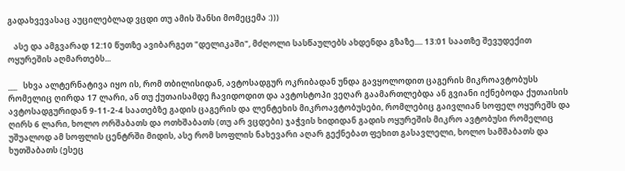გადახვევასაც აუცილებლად ვცდი თუ ამის შანსი მომეცემა :)))

   ასე და ამგვარად 12:10 წუთზე ავიბარგეთ "დელიკაში", მძღოლი სასწაულებს ახდენდა გზაზე.... 13:01 საათზე შევუდექით ოყურეშის აღმართებს...

___   სხვა ალტერნატივა იყო ის, რომ თბილისიდან, ავტოსადგურ ოკრიბადან უნდა გავყოლოდით ცაგერის მიკროავტობუსს რომელიც ღირდა 17 ლარი, ან თუ ქუთაისამდე ჩავიდოდით და ავტოსტოპი ვეღარ გაამართლებდა ან გვიანი იქნებოდა ქუთაისის ავტოსადგურიდან 9-11-2-4 საათებზე გადის ცაგერის და ლენტეხის მიკროავტობუსები, რომლებიც გაივლიან სოფელ ოყურეშს და ღირს 6 ლარი, ხოლო ორშაბათს და ოთხშაბათს (თუ არ ვცდები) ჯაჭვის ხიდიდან გადის ოყურეშის მიკრო ავტობუსი რომელიც უშუალოდ ამ სოფლის ცენტრში მიდის, ასე რომ სოფლის ნახევარი აღარ გექნებათ ფეხით გასავლელი, ხოლო სამშაბათს და ხუთშაბათს (ესეც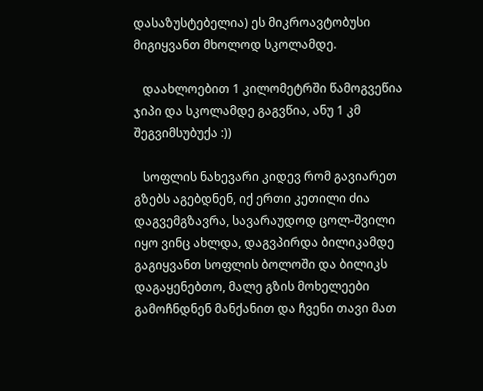დასაზუსტებელია) ეს მიკროავტობუსი მიგიყვანთ მხოლოდ სკოლამდე.

   დაახლოებით 1 კილომეტრში წამოგვეწია ჯიპი და სკოლამდე გაგვწია, ანუ 1 კმ შეგვიმსუბუქა :))

   სოფლის ნახევარი კიდევ რომ გავიარეთ გზებს აგებდნენ, იქ ერთი კეთილი ძია დაგვემგზავრა, სავარაუდოდ ცოლ-შვილი იყო ვინც ახლდა, დაგვპირდა ბილიკამდე გაგიყვანთ სოფლის ბოლოში და ბილიკს დაგაყენებთო, მალე გზის მოხელეები გამოჩნდნენ მანქანით და ჩვენი თავი მათ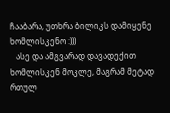ჩააბარა, უთხრა ბილიკს დამიყენე ხომლისკენო :)))
   ასე და ამგვარად დავადექით ხომლისკენ მოკლე, მაგრამ მეტად რთულ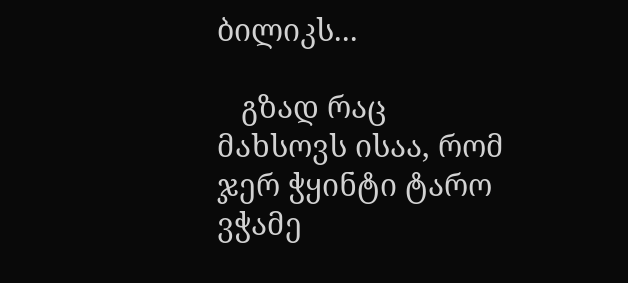ბილიკს...

   გზად რაც მახსოვს ისაა, რომ ჯერ ჭყინტი ტარო ვჭამე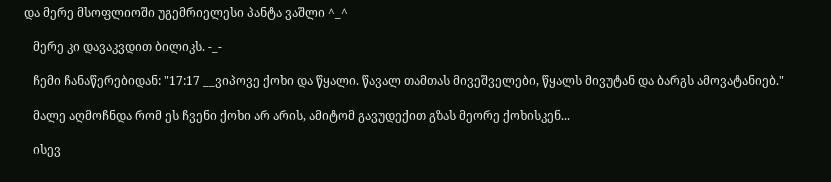და მერე მსოფლიოში უგემრიელესი პანტა ვაშლი ^_^

   მერე კი დავაკვდით ბილიკს. -_-

   ჩემი ჩანაწერებიდან: "17:17 __ვიპოვე ქოხი და წყალი. წავალ თამთას მივეშველები, წყალს მივუტან და ბარგს ამოვატანიებ."

   მალე აღმოჩნდა რომ ეს ჩვენი ქოხი არ არის, ამიტომ გავუდექით გზას მეორე ქოხისკენ...

   ისევ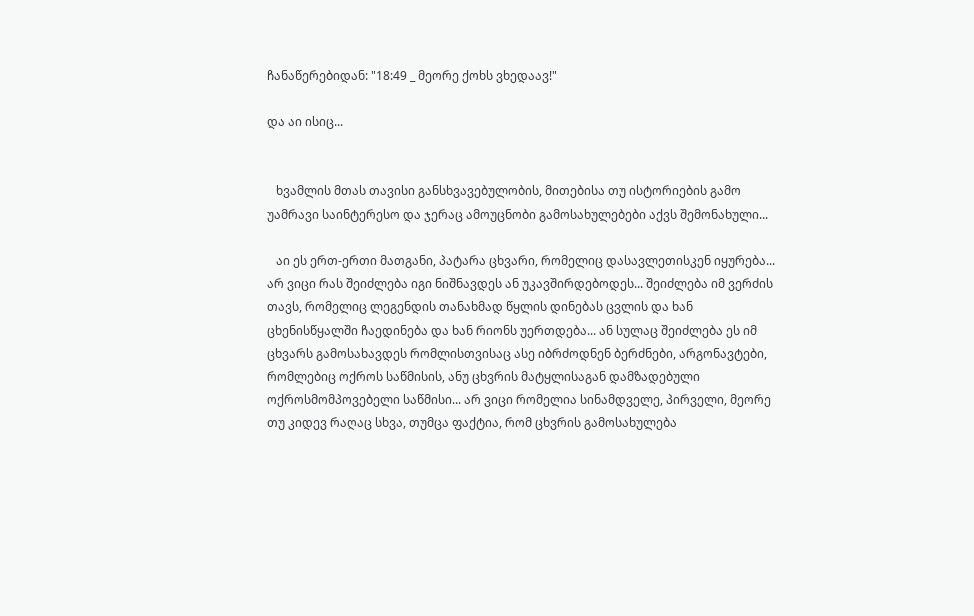ჩანაწერებიდან: "18:49 _ მეორე ქოხს ვხედაავ!"

და აი ისიც...


   ხვამლის მთას თავისი განსხვავებულობის, მითებისა თუ ისტორიების გამო უამრავი საინტერესო და ჯერაც ამოუცნობი გამოსახულებები აქვს შემონახული...

   აი ეს ერთ-ერთი მათგანი, პატარა ცხვარი, რომელიც დასავლეთისკენ იყურება... არ ვიცი რას შეიძლება იგი ნიშნავდეს ან უკავშირდებოდეს... შეიძლება იმ ვერძის თავს, რომელიც ლეგენდის თანახმად წყლის დინებას ცვლის და ხან ცხენისწყალში ჩაედინება და ხან რიონს უერთდება... ან სულაც შეიძლება ეს იმ ცხვარს გამოსახავდეს რომლისთვისაც ასე იბრძოდნენ ბერძნები, არგონავტები, რომლებიც ოქროს საწმისის, ანუ ცხვრის მატყლისაგან დამზადებული ოქროსმომპოვებელი საწმისი... არ ვიცი რომელია სინამდველე, პირველი, მეორე თუ კიდევ რაღაც სხვა, თუმცა ფაქტია, რომ ცხვრის გამოსახულება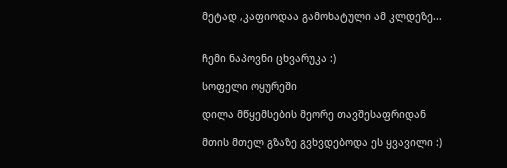მეტად ,კაფიოდაა გამოხატული ამ კლდეზე...


ჩემი ნაპოვნი ცხვარუკა :)

სოფელი ოყურეში

დილა მწყემსების მეორე თავშესაფრიდან

მთის მთელ გზაზე გვხვდებოდა ეს ყვავილი :)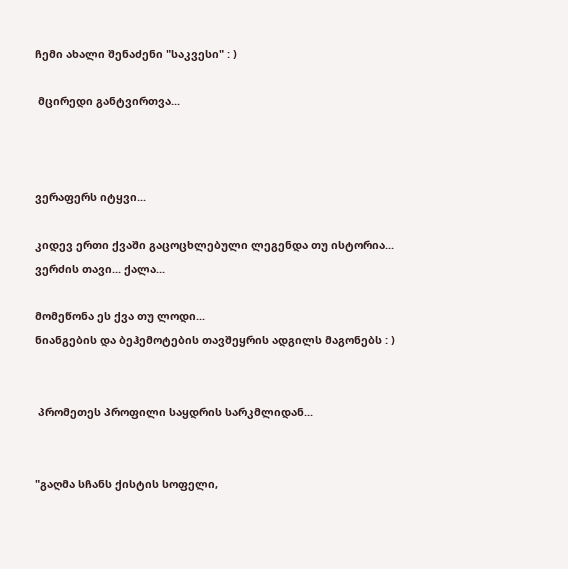ჩემი ახალი შენაძენი "საკვესი" : )

 მცირედი განტვირთვა...



ვერაფერს იტყვი...

კიდევ ერთი ქვაში გაცოცხლებული ლეგენდა თუ ისტორია...
ვერძის თავი... ქალა...

მომეწონა ეს ქვა თუ ლოდი...
ნიანგების და ბეჰემოტების თავშეყრის ადგილს მაგონებს : )


 პრომეთეს პროფილი საყდრის სარკმლიდან...


"გაღმა სჩანს ქისტის სოფელი,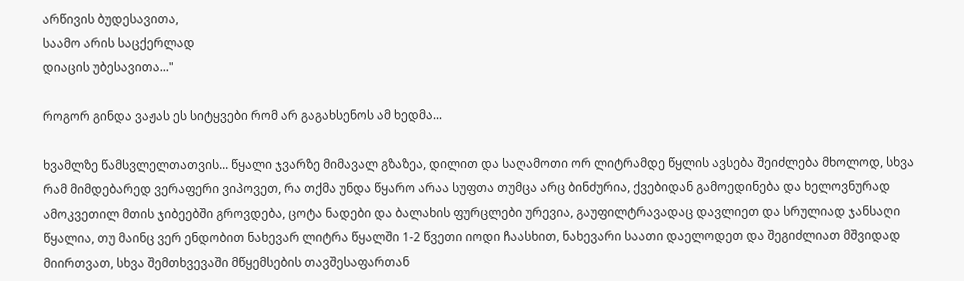არწივის ბუდესავითა,
საამო არის საცქერლად
დიაცის უბესავითა..."

როგორ გინდა ვაჟას ეს სიტყვები რომ არ გაგახსენოს ამ ხედმა...

ხვამლზე წამსვლელთათვის... წყალი ჯვარზე მიმავალ გზაზეა, დილით და საღამოთი ორ ლიტრამდე წყლის ავსება შეიძლება მხოლოდ, სხვა რამ მიმდებარედ ვერაფერი ვიპოვეთ, რა თქმა უნდა წყარო არაა სუფთა თუმცა არც ბინძურია, ქვებიდან გამოედინება და ხელოვნურად ამოკვეთილ მთის ჯიბეებში გროვდება, ცოტა ნადები და ბალახის ფურცლები ურევია, გაუფილტრავადაც დავლიეთ და სრულიად ჯანსაღი წყალია, თუ მაინც ვერ ენდობით ნახევარ ლიტრა წყალში 1-2 წვეთი იოდი ჩაასხით, ნახევარი საათი დაელოდეთ და შეგიძლიათ მშვიდად მიირთვათ, სხვა შემთხვევაში მწყემსების თავშესაფართან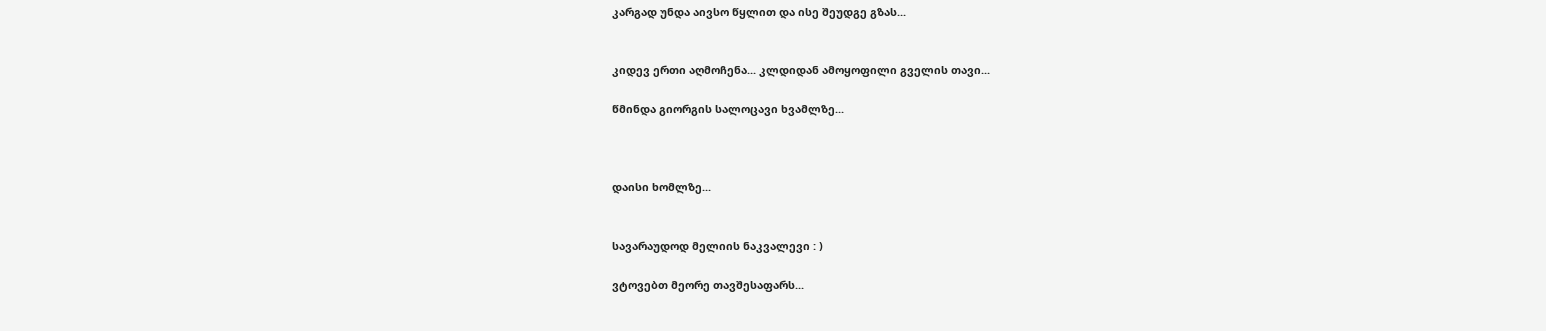კარგად უნდა აივსო წყლით და ისე შეუდგე გზას...


კიდევ ერთი აღმოჩენა... კლდიდან ამოყოფილი გველის თავი...

წმინდა გიორგის სალოცავი ხვამლზე...



დაისი ხომლზე...


სავარაუდოდ მელიის ნაკვალევი : )

ვტოვებთ მეორე თავშესაფარს...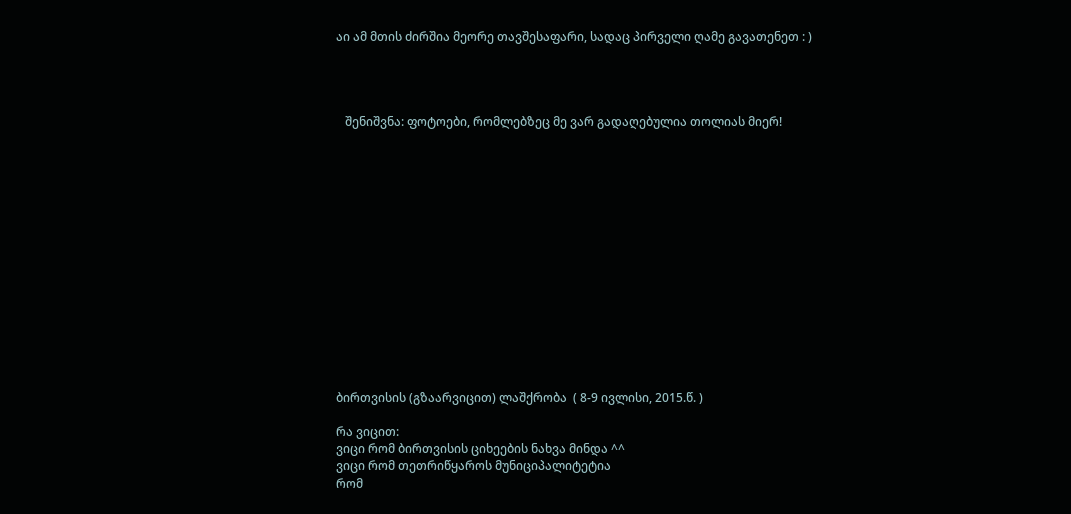აი ამ მთის ძირშია მეორე თავშესაფარი, სადაც პირველი ღამე გავათენეთ : )




   შენიშვნა: ფოტოები, რომლებზეც მე ვარ გადაღებულია თოლიას მიერ!















ბირთვისის (გზაარვიცით) ლაშქრობა  ( 8-9 ივლისი, 2015.წ. )

რა ვიცით:
ვიცი რომ ბირთვისის ციხეების ნახვა მინდა ^^
ვიცი რომ თეთრიწყაროს მუნიციპალიტეტია
რომ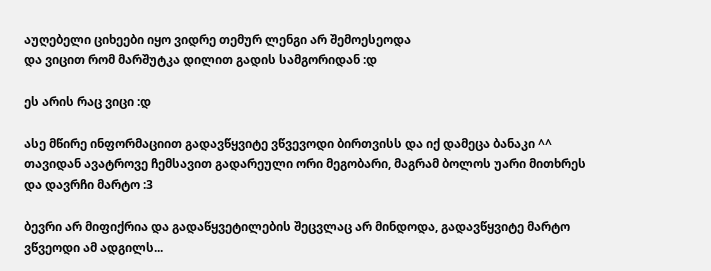აუღებელი ციხეები იყო ვიდრე თემურ ლენგი არ შემოესეოდა
და ვიცით რომ მარშუტკა დილით გადის სამგორიდან :დ

ეს არის რაც ვიცი :დ

ასე მწირე ინფორმაციით გადავწყვიტე ვწვევოდი ბირთვისს და იქ დამეცა ბანაკი ^^
თავიდან ავატროვე ჩემსავით გადარეული ორი მეგობარი, მაგრამ ბოლოს უარი მითხრეს და დავრჩი მარტო :3

ბევრი არ მიფიქრია და გადაწყვეტილების შეცვლაც არ მინდოდა, გადავწყვიტე მარტო ვწვეოდი ამ ადგილს...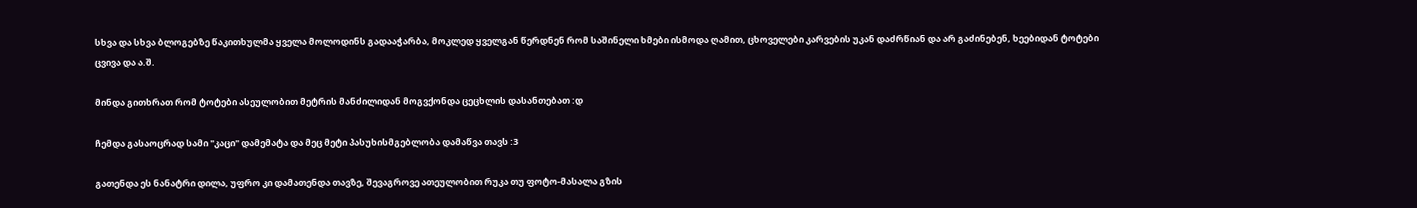სხვა და სხვა ბლოგებზე წაკითხულმა ყველა მოლოდინს გადააჭარბა, მოკლედ ყველგან წერდნენ რომ საშინელი ხმები ისმოდა ღამით, ცხოველები კარვების უკან დაძრწიან და არ გაძინებენ, ხეებიდან ტოტები ცვივა და ა.შ.

მინდა გითხრათ რომ ტოტები ასეულობით მეტრის მანძილიდან მოგვქონდა ცეცხლის დასანთებათ :დ

ჩემდა გასაოცრად სამი "კაცი" დამემატა და მეც მეტი პასუხისმგებლობა დამაწვა თავს :3

გათენდა ეს ნანატრი დილა, უფრო კი დამათენდა თავზე, შევაგროვე ათეულობით რუკა თუ ფოტო-მასალა გზის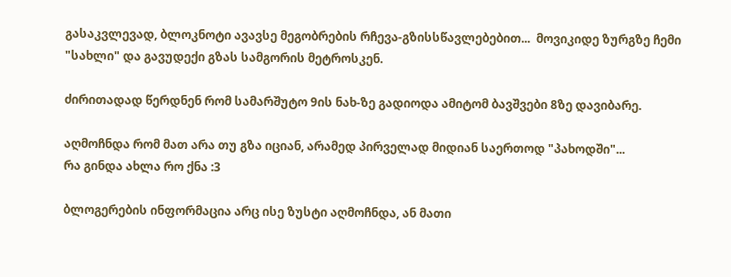გასაკვლევად, ბლოკნოტი ავავსე მეგობრების რჩევა-გზისსწავლებებით...  მოვიკიდე ზურგზე ჩემი "სახლი" და გავუდექი გზას სამგორის მეტროსკენ.

ძირითადად წერდნენ რომ სამარშუტო 9ის ნახ-ზე გადიოდა ამიტომ ბავშვები 8ზე დავიბარე.

აღმოჩნდა რომ მათ არა თუ გზა იციან, არამედ პირველად მიდიან საერთოდ "პახოდში"...
რა გინდა ახლა რო ქნა :3

ბლოგერების ინფორმაცია არც ისე ზუსტი აღმოჩნდა, ან მათი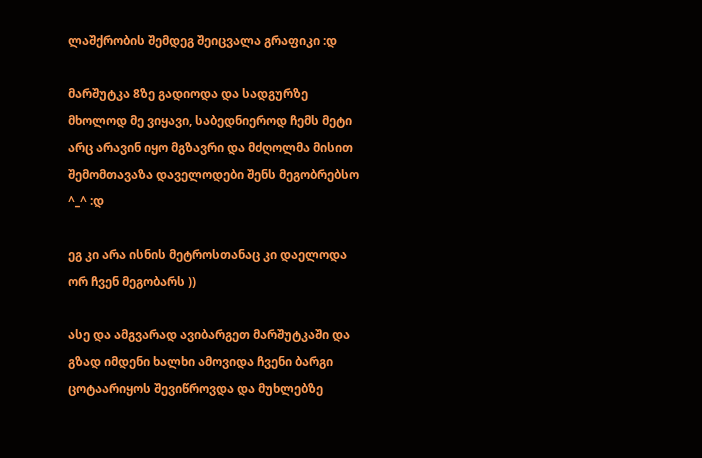ლაშქრობის შემდეგ შეიცვალა გრაფიკი :დ

მარშუტკა 8ზე გადიოდა და სადგურზე მხოლოდ მე ვიყავი, საბედნიეროდ ჩემს მეტი არც არავინ იყო მგზავრი და მძღოლმა მისით შემომთავაზა დაველოდები შენს მეგობრებსო ^_^ :დ

ეგ კი არა ისნის მეტროსთანაც კი დაელოდა ორ ჩვენ მეგობარს ))

ასე და ამგვარად ავიბარგეთ მარშუტკაში და გზად იმდენი ხალხი ამოვიდა ჩვენი ბარგი ცოტაარიყოს შევიწროვდა და მუხლებზე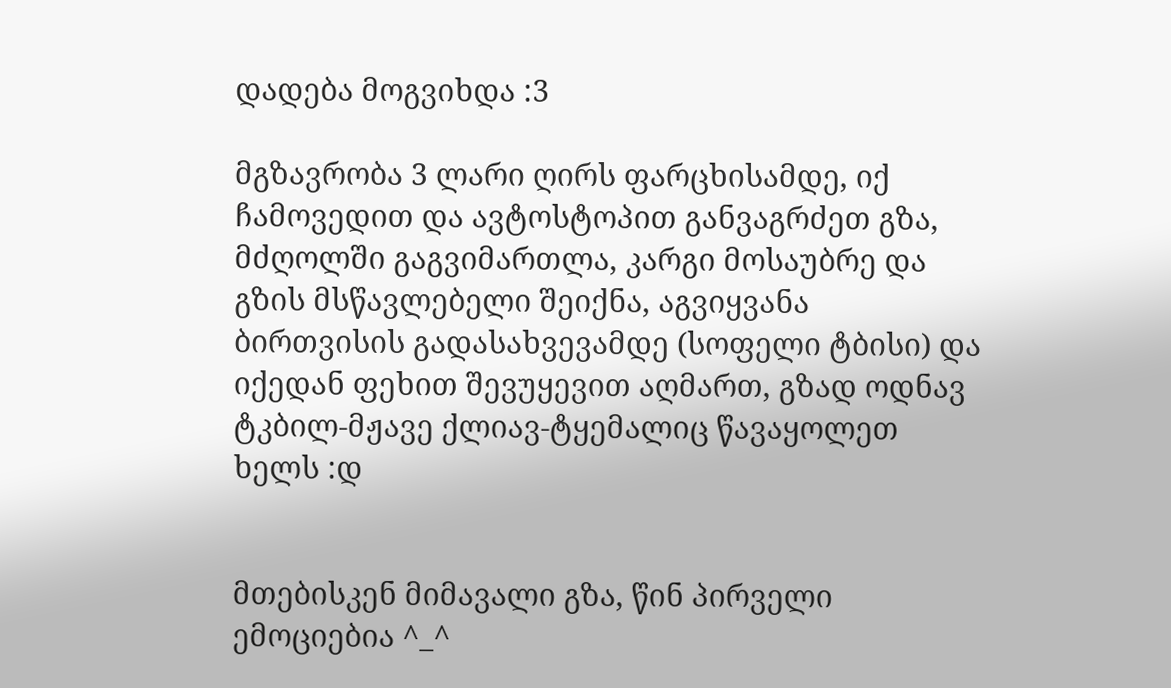დადება მოგვიხდა :3

მგზავრობა 3 ლარი ღირს ფარცხისამდე, იქ ჩამოვედით და ავტოსტოპით განვაგრძეთ გზა, მძღოლში გაგვიმართლა, კარგი მოსაუბრე და გზის მსწავლებელი შეიქნა, აგვიყვანა ბირთვისის გადასახვევამდე (სოფელი ტბისი) და იქედან ფეხით შევუყევით აღმართ, გზად ოდნავ ტკბილ-მჟავე ქლიავ-ტყემალიც წავაყოლეთ ხელს :დ


მთებისკენ მიმავალი გზა, წინ პირველი ემოციებია ^_^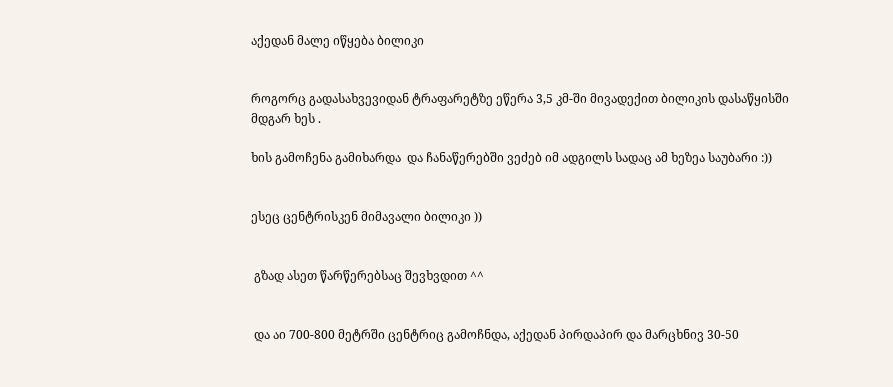აქედან მალე იწყება ბილიკი


როგორც გადასახვევიდან ტრაფარეტზე ეწერა 3,5 კმ-ში მივადექით ბილიკის დასაწყისში მდგარ ხეს .

ხის გამოჩენა გამიხარდა  და ჩანაწერებში ვეძებ იმ ადგილს სადაც ამ ხეზეა საუბარი :))


ესეც ცენტრისკენ მიმავალი ბილიკი ))


 გზად ასეთ წარწერებსაც შევხვდით ^^


 და აი 700-800 მეტრში ცენტრიც გამოჩნდა, აქედან პირდაპირ და მარცხნივ 30-50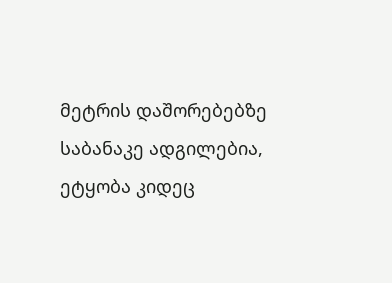მეტრის დაშორებებზე საბანაკე ადგილებია, ეტყობა კიდეც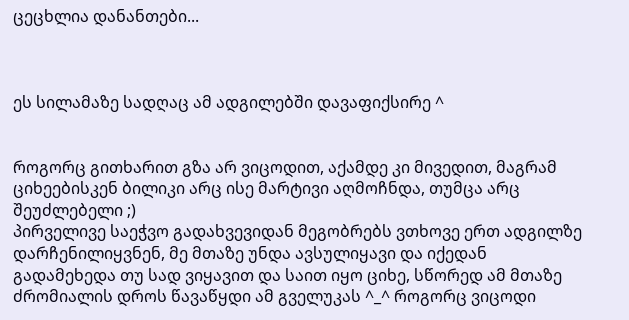ცეცხლია დანანთები...



ეს სილამაზე სადღაც ამ ადგილებში დავაფიქსირე ^


როგორც გითხარით გზა არ ვიცოდით, აქამდე კი მივედით, მაგრამ ციხეებისკენ ბილიკი არც ისე მარტივი აღმოჩნდა, თუმცა არც შეუძლებელი ;)
პირველივე საეჭვო გადახვევიდან მეგობრებს ვთხოვე ერთ ადგილზე დარჩენილიყვნენ, მე მთაზე უნდა ავსულიყავი და იქედან გადამეხედა თუ სად ვიყავით და საით იყო ციხე, სწორედ ამ მთაზე ძრომიალის დროს წავაწყდი ამ გველუკას ^_^ როგორც ვიცოდი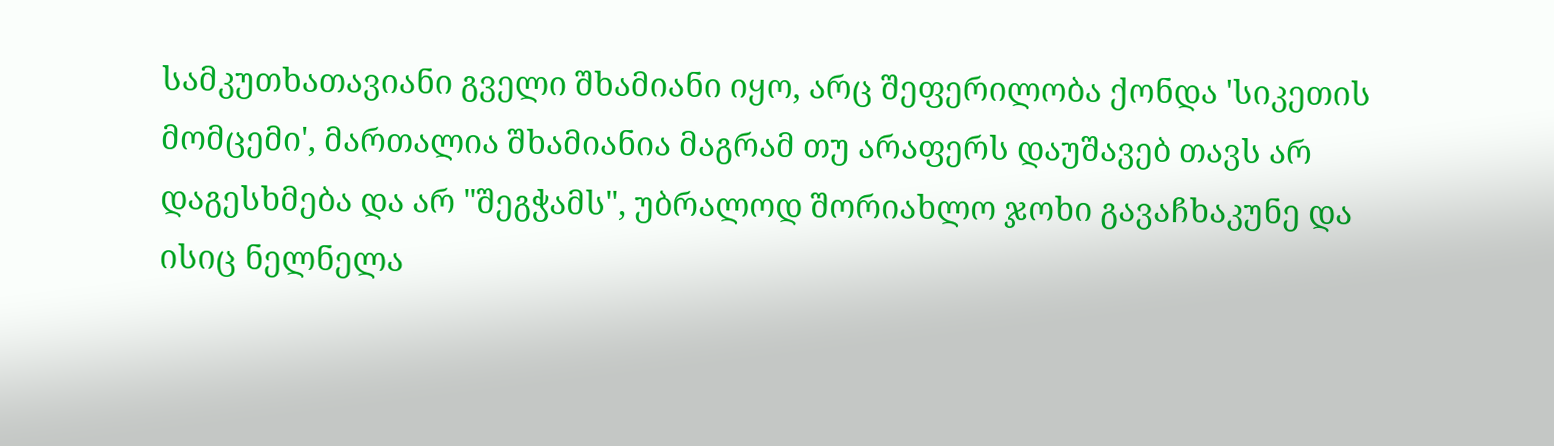სამკუთხათავიანი გველი შხამიანი იყო, არც შეფერილობა ქონდა 'სიკეთის მომცემი', მართალია შხამიანია მაგრამ თუ არაფერს დაუშავებ თავს არ დაგესხმება და არ "შეგჭამს", უბრალოდ შორიახლო ჯოხი გავაჩხაკუნე და ისიც ნელნელა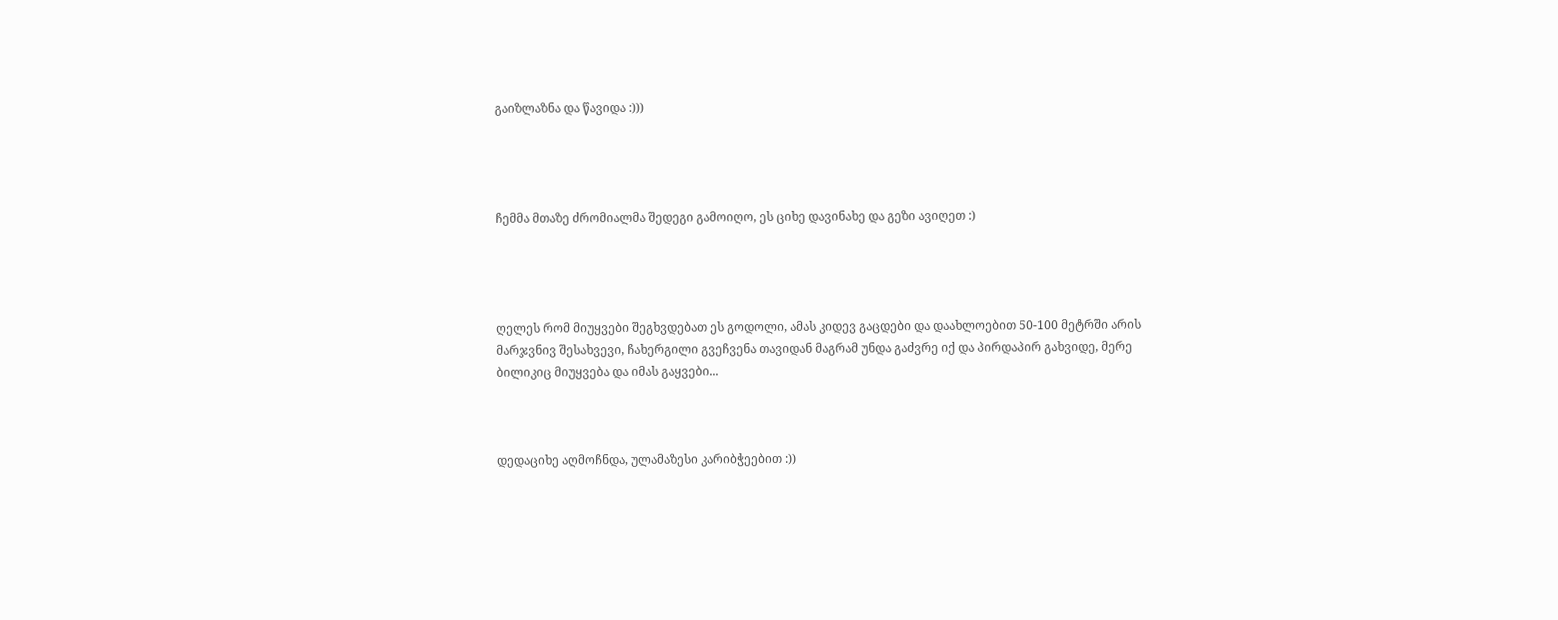გაიზლაზნა და წავიდა :)))




ჩემმა მთაზე ძრომიალმა შედეგი გამოიღო, ეს ციხე დავინახე და გეზი ავიღეთ :)




ღელეს რომ მიუყვები შეგხვდებათ ეს გოდოლი, ამას კიდევ გაცდები და დაახლოებით 50-100 მეტრში არის მარჯვნივ შესახვევი, ჩახერგილი გვეჩვენა თავიდან მაგრამ უნდა გაძვრე იქ და პირდაპირ გახვიდე, მერე ბილიკიც მიუყვება და იმას გაყვები...



დედაციხე აღმოჩნდა, ულამაზესი კარიბჭეებით :))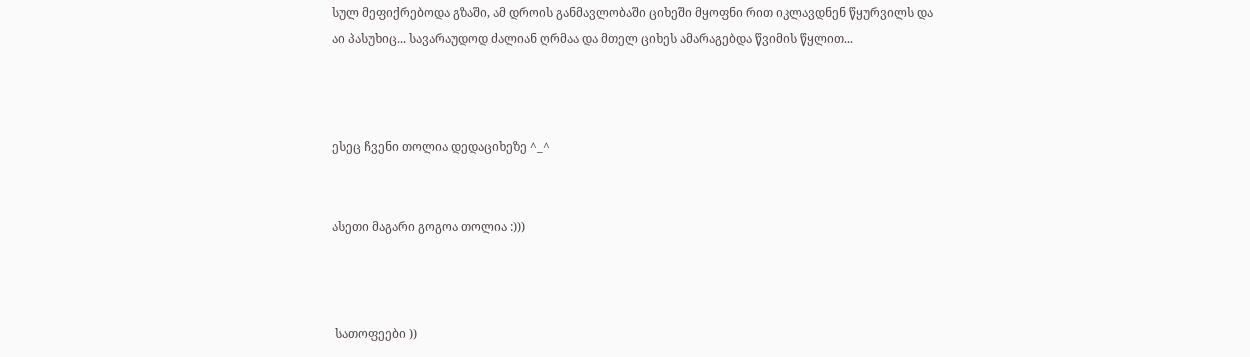სულ მეფიქრებოდა გზაში, ამ დროის განმავლობაში ციხეში მყოფნი რით იკლავდნენ წყურვილს და აი პასუხიც... სავარაუდოდ ძალიან ღრმაა და მთელ ციხეს ამარაგებდა წვიმის წყლით...



ესეც ჩვენი თოლია დედაციხეზე ^_^


ასეთი მაგარი გოგოა თოლია :)))



 სათოფეები ))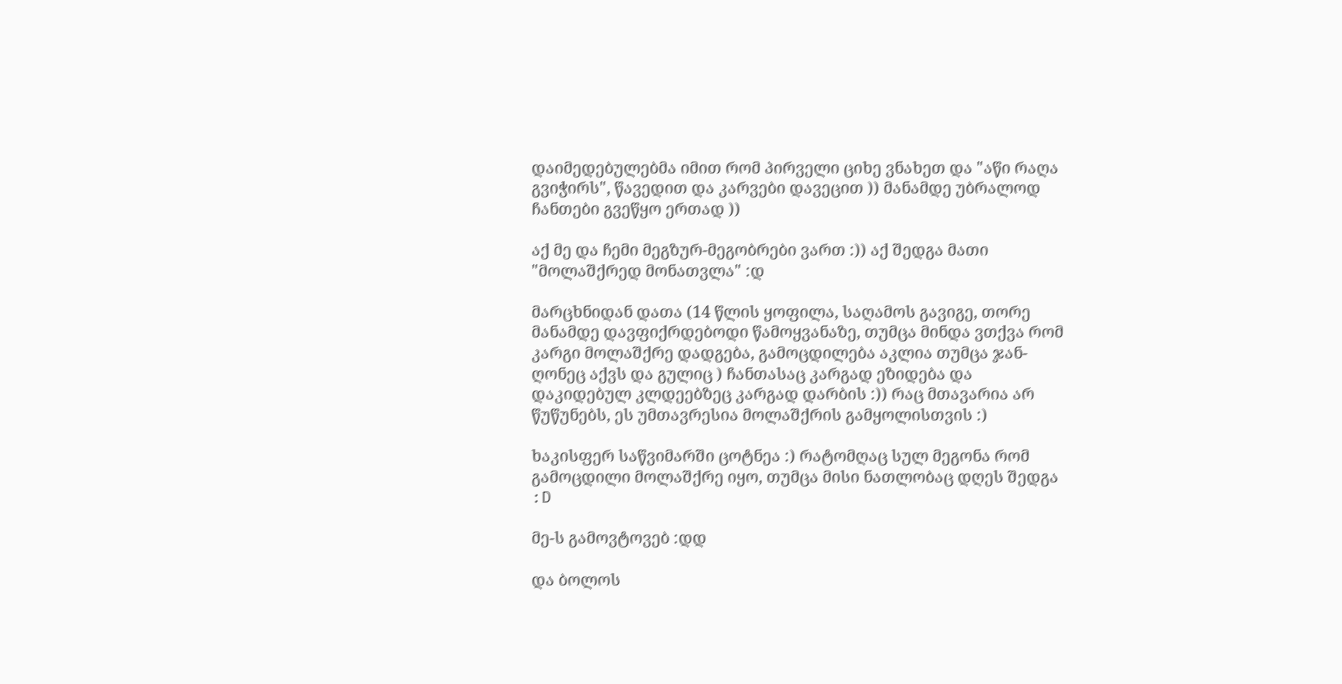დაიმედებულებმა იმით რომ პირველი ციხე ვნახეთ და "აწი რაღა გვიჭირს", წავედით და კარვები დავეცით )) მანამდე უბრალოდ ჩანთები გვეწყო ერთად ))

აქ მე და ჩემი მეგზურ-მეგობრები ვართ :)) აქ შედგა მათი "მოლაშქრედ მონათვლა" :დ

მარცხნიდან დათა (14 წლის ყოფილა, საღამოს გავიგე, თორე მანამდე დავფიქრდებოდი წამოყვანაზე, თუმცა მინდა ვთქვა რომ კარგი მოლაშქრე დადგება, გამოცდილება აკლია თუმცა ჯან-ღონეც აქვს და გულიც ) ჩანთასაც კარგად ეზიდება და დაკიდებულ კლდეებზეც კარგად დარბის :)) რაც მთავარია არ წუწუნებს, ეს უმთავრესია მოლაშქრის გამყოლისთვის :)

ხაკისფერ საწვიმარში ცოტნეა :) რატომღაც სულ მეგონა რომ გამოცდილი მოლაშქრე იყო, თუმცა მისი ნათლობაც დღეს შედგა :D

მე-ს გამოვტოვებ :დდ

და ბოლოს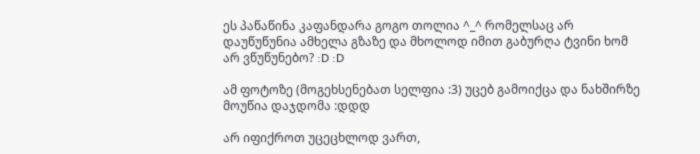ეს პაწაწინა კაფანდარა გოგო თოლია ^_^ რომელსაც არ დაუწუწუნია ამხელა გზაზე და მხოლოდ იმით გაბურღა ტვინი ხომ არ ვწუწუნებო? :D :D

ამ ფოტოზე (მოგეხსენებათ სელფია :3) უცებ გამოიქცა და ნახშირზე მოუწია დაჯდომა :დდდ

არ იფიქროთ უცეცხლოდ ვართ,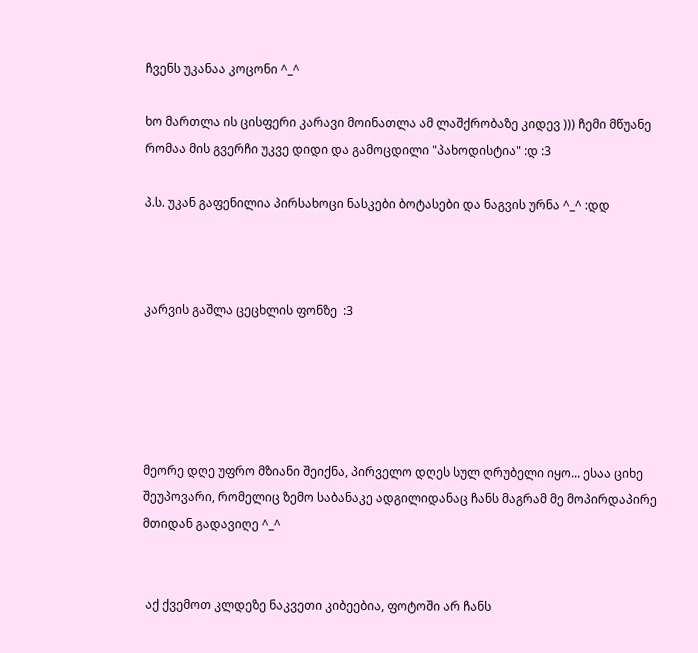ჩვენს უკანაა კოცონი ^_^

ხო მართლა ის ცისფერი კარავი მოინათლა ამ ლაშქრობაზე კიდევ ))) ჩემი მწუანე რომაა მის გვერჩი უკვე დიდი და გამოცდილი "პახოდისტია" :დ :3

პ.ს. უკან გაფენილია პირსახოცი ნასკები ბოტასები და ნაგვის ურნა ^_^ :დდ



კარვის გაშლა ცეცხლის ფონზე  :3





მეორე დღე უფრო მზიანი შეიქნა, პირველო დღეს სულ ღრუბელი იყო... ესაა ციხე შეუპოვარი, რომელიც ზემო საბანაკე ადგილიდანაც ჩანს მაგრამ მე მოპირდაპირე მთიდან გადავიღე ^_^


 აქ ქვემოთ კლდეზე ნაკვეთი კიბეებია, ფოტოში არ ჩანს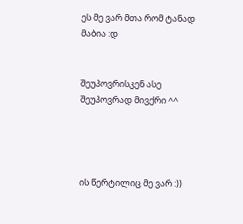ეს მე ვარ მთა რომ ტანად მაბია :დ


შეუპოვრისკენ ასე შეუპოვრად მივქრი ^^




ის წერტილიც მე ვარ :))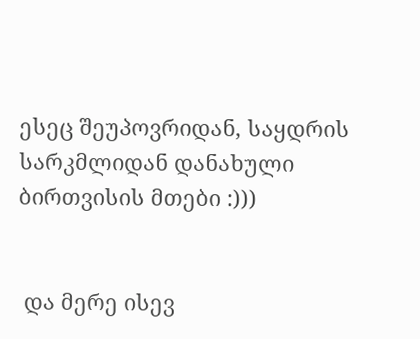ესეც შეუპოვრიდან, საყდრის სარკმლიდან დანახული ბირთვისის მთები :)))


 და მერე ისევ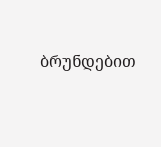ბრუნდებით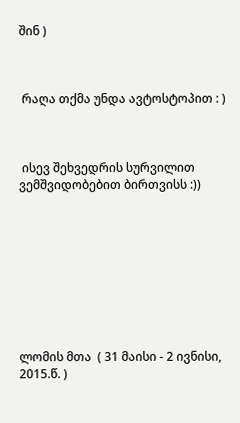შინ )



 რაღა თქმა უნდა ავტოსტოპით : )



 ისევ შეხვედრის სურვილით ვემშვიდობებით ბირთვისს :))









ლომის მთა  ( 31 მაისი - 2 ივნისი, 2015.წ. )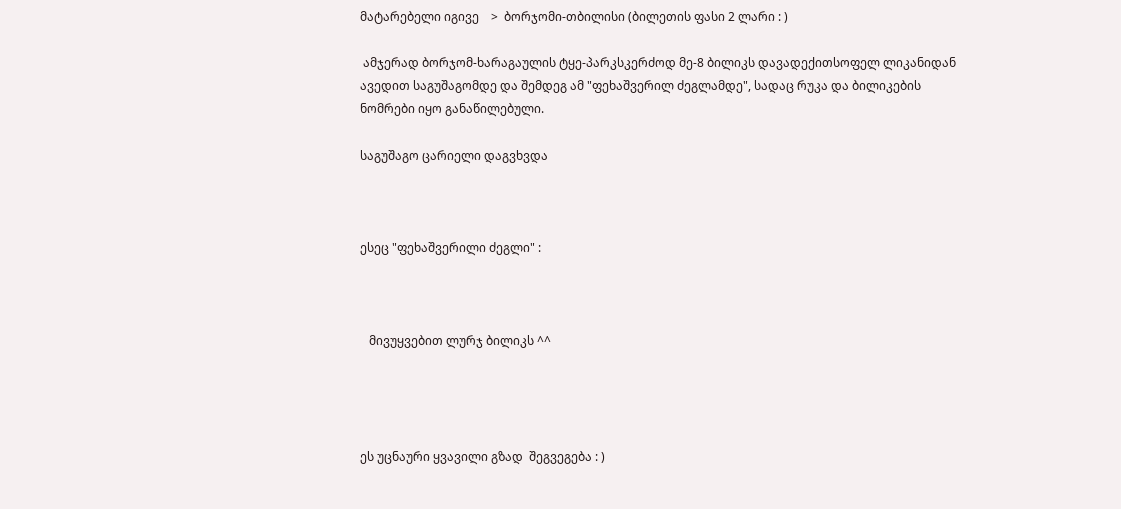მატარებელი იგივე    >  ბორჯომი-თბილისი (ბილეთის ფასი 2 ლარი : )

 ამჯერად ბორჯომ-ხარაგაულის ტყე-პარკსკერძოდ მე-8 ბილიკს დავადექითსოფელ ლიკანიდან ავედით საგუშაგომდე და შემდეგ ამ "ფეხაშვერილ ძეგლამდე", სადაც რუკა და ბილიკების ნომრები იყო განაწილებული.

საგუშაგო ცარიელი დაგვხვდა



ესეც "ფეხაშვერილი ძეგლი" :



   მივუყვებით ლურჯ ბილიკს ^^




ეს უცნაური ყვავილი გზად  შეგვეგება : )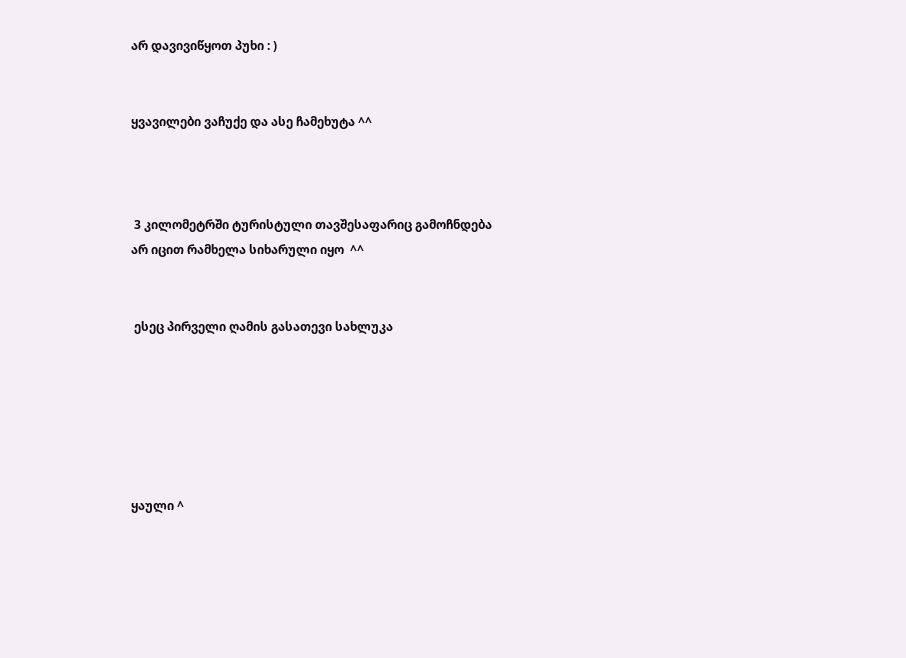არ დავივიწყოთ პუხი : )


ყვავილები ვაჩუქე და ასე ჩამეხუტა ^^



 3 კილომეტრში ტურისტული თავშესაფარიც გამოჩნდება
არ იცით რამხელა სიხარული იყო  ^^


 ესეც პირველი ღამის გასათევი სახლუკა






ყაული ^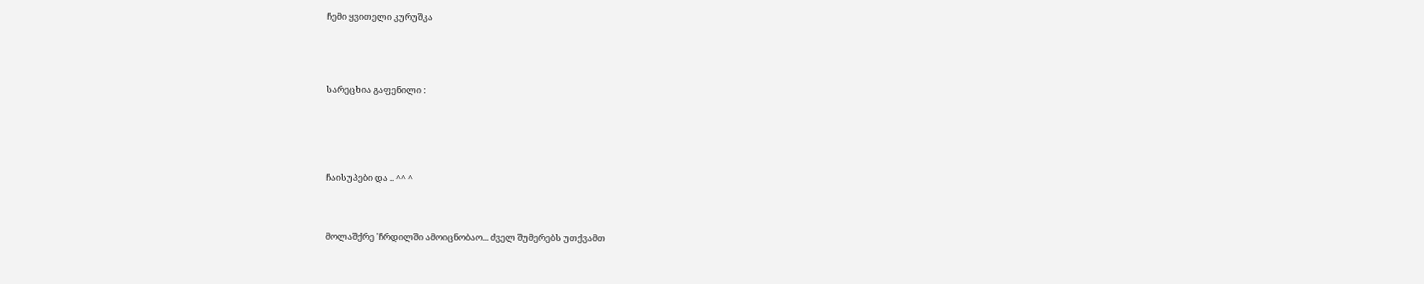ჩემი ყვითელი კურუშკა




სარეცხია გაფენილი :





ჩაისუპები და .. ^^ ^



მოლაშქრე 'ჩრდილში ამოიცნობაო... ძველ შუმერებს უთქვამთ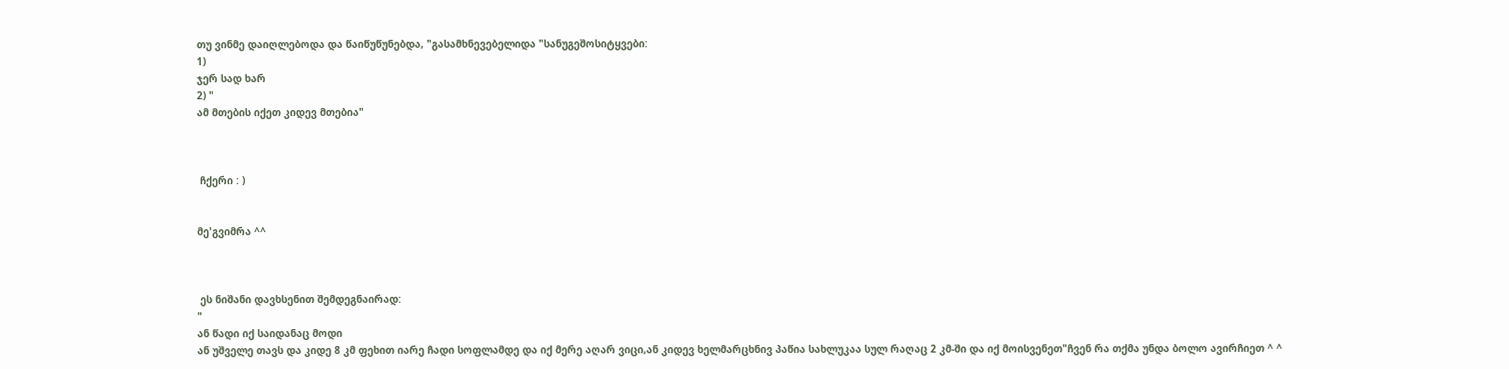თუ ვინმე დაიღლებოდა და წაიწუწუნებდა, "გასამხნევებელიდა "სანუგეშოსიტყვები:
1)
ჯერ სად ხარ
2) "
ამ მთების იქეთ კიდევ მთებია"



 ჩქერი : )


მე'გვიმრა ^^



 ეს ნიშანი დავხსენით შემდეგნაირად:
"
ან წადი იქ საიდანაც მოდი
ან უშველე თავს და კიდე 8 კმ ფეხით იარე ჩადი სოფლამდე და იქ მერე აღარ ვიცი,ან კიდევ ხელმარცხნივ პაწია სახლუკაა სულ რაღაც 2 კმ-ში და იქ მოისვენეთ"ჩვენ რა თქმა უნდა ბოლო ავირჩიეთ ^ ^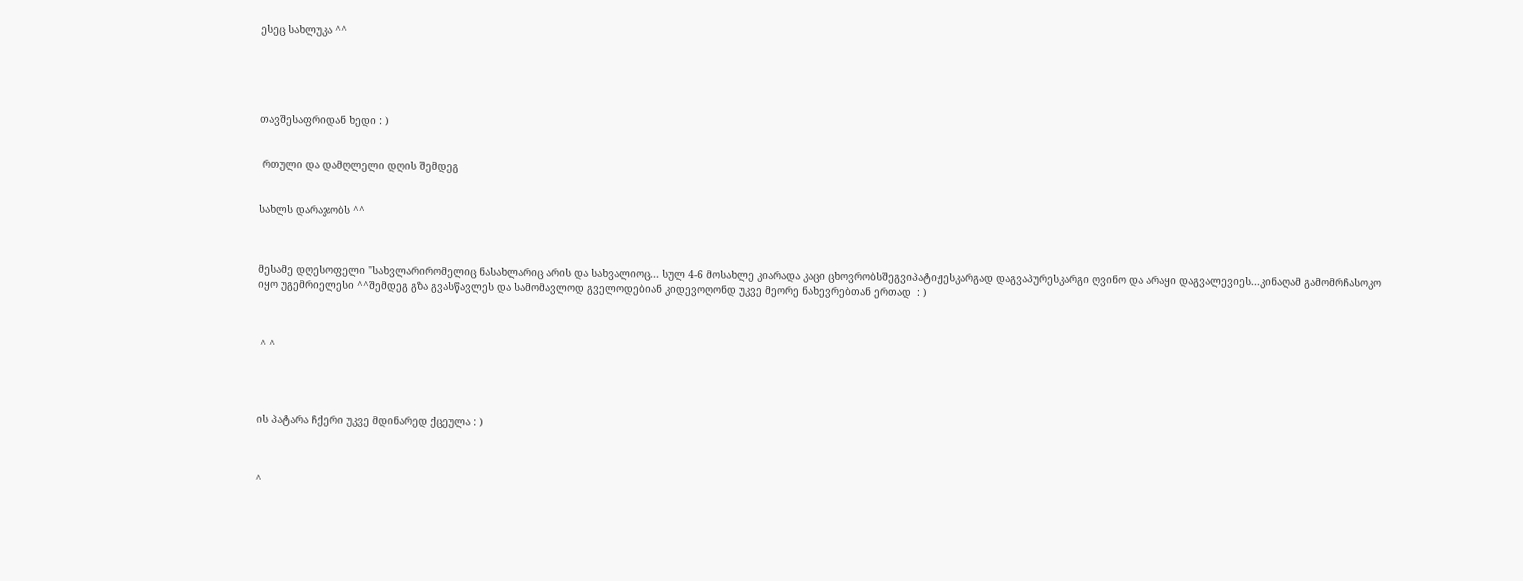ესეც სახლუკა ^^





თავშესაფრიდან ხედი : )


 რთული და დამღლელი დღის შემდეგ


სახლს დარაჯობს ^^



მესამე დღესოფელი "სახვლარირომელიც ნასახლარიც არის და სახვალიოც... სულ 4-6 მოსახლე კიარადა კაცი ცხოვრობსშეგვიპატიჟესკარგად დაგვაპურესკარგი ღვინო და არაყი დაგვალევიეს...კინაღამ გამომრჩასოკო იყო უგემრიელესი ^^შემდეგ გზა გვასწავლეს და სამომავლოდ გველოდებიან კიდევოღონდ უკვე მეორე ნახევრებთან ერთად  : )



 ^ ^




ის პატარა ჩქერი უკვე მდინარედ ქცეულა : )



^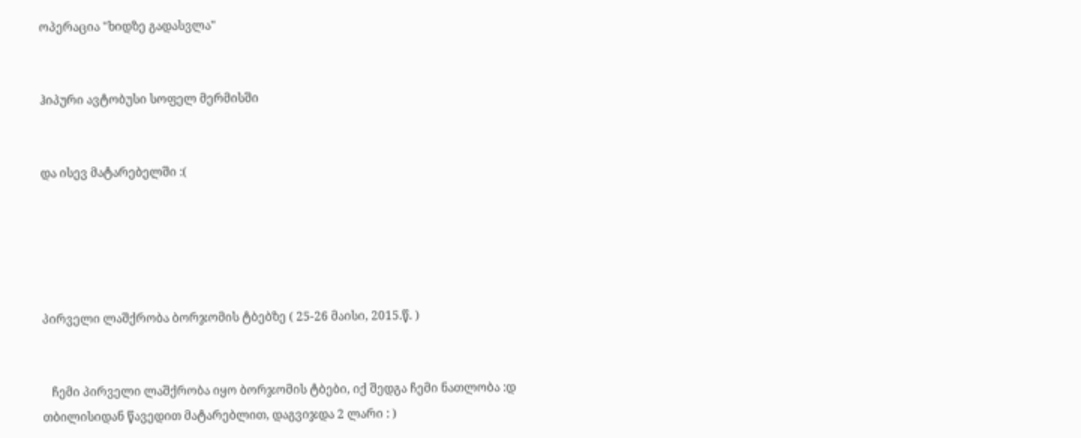ოპერაცია "ხიდზე გადასვლა"


ჰიპური ავტობუსი სოფელ მერმისში


და ისევ მატარებელში :(





პირველი ლაშქრობა ბორჯომის ტბებზე ( 25-26 მაისი, 2015.წ. )


   ჩემი პირველი ლაშქრობა იყო ბორჯომის ტბები, იქ შედგა ჩემი ნათლობა :დ
თბილისიდან წავედით მატარებლით, დაგვიჯდა 2 ლარი : )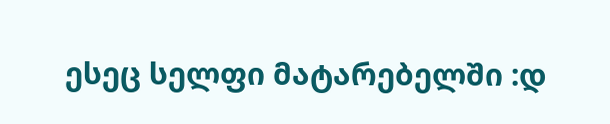ესეც სელფი მატარებელში :დ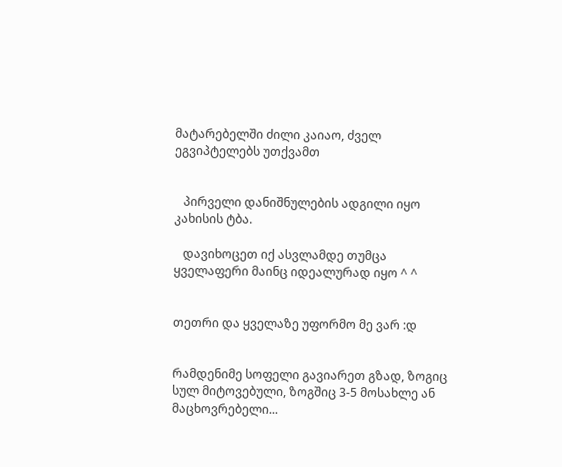მატარებელში ძილი კაიაო, ძველ ეგვიპტელებს უთქვამთ


   პირველი დანიშნულების ადგილი იყო კახისის ტბა.

   დავიხოცეთ იქ ასვლამდე თუმცა ყველაფერი მაინც იდეალურად იყო ^ ^


თეთრი და ყველაზე უფორმო მე ვარ :დ


რამდენიმე სოფელი გავიარეთ გზად, ზოგიც სულ მიტოვებული, ზოგშიც 3-5 მოსახლე ან მაცხოვრებელი...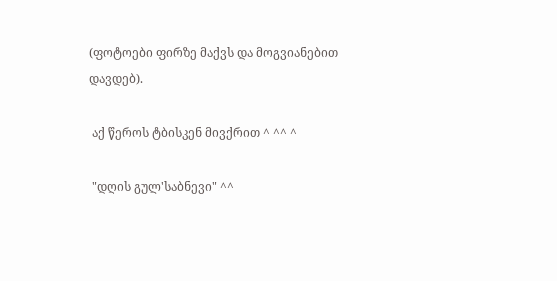(ფოტოები ფირზე მაქვს და მოგვიანებით დავდებ).

 აქ წეროს ტბისკენ მივქრით ^ ^^ ^

 "დღის გულ'საბნევი" ^^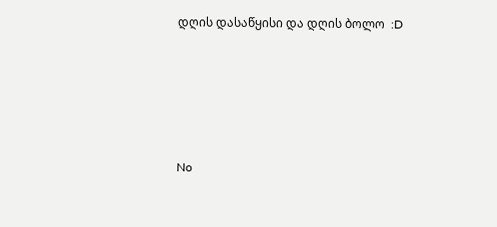დღის დასაწყისი და დღის ბოლო  :D






No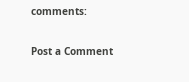comments:

Post a Comment